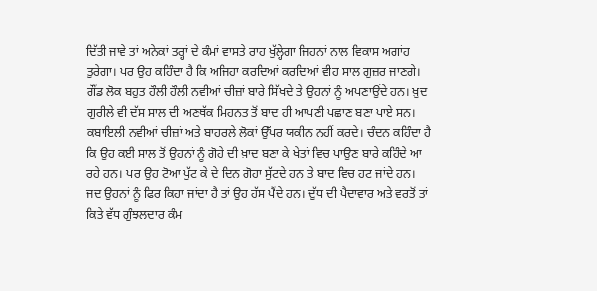ਦਿੱਤੀ ਜਾਵੇ ਤਾਂ ਅਨੇਕਾਂ ਤਰ੍ਹਾਂ ਦੇ ਕੰਮਾਂ ਵਾਸਤੇ ਰਾਹ ਖੁੱਲ੍ਹੇਗਾ ਜਿਹਨਾਂ ਨਾਲ ਵਿਕਾਸ ਅਗਾਂਹ ਤੁਰੇਗਾ। ਪਰ ਉਹ ਕਹਿੰਦਾ ਹੈ ਕਿ ਅਜਿਹਾ ਕਰਦਿਆਂ ਕਰਦਿਆਂ ਵੀਹ ਸਾਲ ਗੁਜ਼ਰ ਜਾਣਗੇ। ਗੌਂਡ ਲੋਕ ਬਹੁਤ ਹੌਲੀ ਹੌਲੀ ਨਵੀਆਂ ਚੀਜ਼ਾਂ ਬਾਰੇ ਸਿੱਖਦੇ ਤੇ ਉਹਨਾਂ ਨੂੰ ਅਪਣਾਉਂਦੇ ਹਨ। ਖ਼ੁਦ ਗੁਰੀਲੇ ਵੀ ਦੱਸ ਸਾਲ ਦੀ ਅਣਥੱਕ ਮਿਹਨਤ ਤੋਂ ਬਾਦ ਹੀ ਆਪਣੀ ਪਛਾਣ ਬਣਾ ਪਾਏ ਸਨ। ਕਬਾਇਲੀ ਨਵੀਆਂ ਚੀਜ਼ਾਂ ਅਤੇ ਬਾਹਰਲੇ ਲੋਕਾਂ ਉੱਪਰ ਯਕੀਨ ਨਹੀਂ ਕਰਦੇ। ਚੰਦਨ ਕਹਿੰਦਾ ਹੈ ਕਿ ਉਹ ਕਈ ਸਾਲ ਤੋਂ ਉਹਨਾਂ ਨੂੰ ਗੋਹੇ ਦੀ ਖ਼ਾਦ ਬਣਾ ਕੇ ਖੇਤਾਂ ਵਿਚ ਪਾਉਣ ਬਾਰੇ ਕਹਿੰਦੇ ਆ ਰਹੇ ਹਨ। ਪਰ ਉਹ ਟੋਆ ਪੁੱਟ ਕੇ ਦੇ ਦਿਨ ਗੋਹਾ ਸੁੱਟਦੇ ਹਨ ਤੇ ਬਾਦ ਵਿਚ ਹਟ ਜਾਂਦੇ ਹਨ। ਜਦ ਉਹਨਾਂ ਨੂੰ ਫਿਰ ਕਿਹਾ ਜਾਂਦਾ ਹੈ ਤਾਂ ਉਹ ਹੱਸ ਪੈਂਦੇ ਹਨ। ਦੁੱਧ ਦੀ ਪੈਦਾਵਾਰ ਅਤੇ ਵਰਤੋਂ ਤਾਂ ਕਿਤੇ ਵੱਧ ਗੁੰਝਲਦਾਰ ਕੰਮ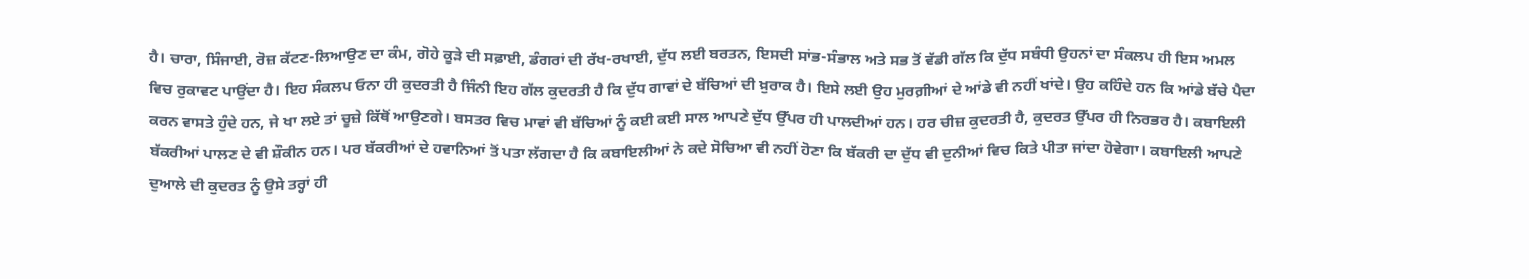ਹੈ। ਚਾਰਾ, ਸਿੰਜਾਈ, ਰੋਜ਼ ਕੱਟਣ-ਲਿਆਉਣ ਦਾ ਕੰਮ, ਗੋਹੇ ਕੂੜੇ ਦੀ ਸਫ਼ਾਈ, ਡੰਗਰਾਂ ਦੀ ਰੱਖ-ਰਖਾਈ, ਦੁੱਧ ਲਈ ਬਰਤਨ, ਇਸਦੀ ਸਾਂਭ-ਸੰਭਾਲ ਅਤੇ ਸਭ ਤੋਂ ਵੱਡੀ ਗੱਲ ਕਿ ਦੁੱਧ ਸਬੰਧੀ ਉਹਨਾਂ ਦਾ ਸੰਕਲਪ ਹੀ ਇਸ ਅਮਲ ਵਿਚ ਰੁਕਾਵਟ ਪਾਉਂਦਾ ਹੈ। ਇਹ ਸੰਕਲਪ ਓਨਾ ਹੀ ਕੁਦਰਤੀ ਹੈ ਜਿੰਨੀ ਇਹ ਗੱਲ ਕੁਦਰਤੀ ਹੈ ਕਿ ਦੁੱਧ ਗਾਵਾਂ ਦੇ ਬੱਚਿਆਂ ਦੀ ਖ਼ੁਰਾਕ ਹੈ। ਇਸੇ ਲਈ ਉਹ ਮੁਰਗ਼ੀਆਂ ਦੇ ਆਂਡੇ ਵੀ ਨਹੀਂ ਖਾਂਦੇ। ਉਹ ਕਹਿੰਦੇ ਹਨ ਕਿ ਆਂਡੇ ਬੱਚੇ ਪੈਦਾ ਕਰਨ ਵਾਸਤੇ ਹੁੰਦੇ ਹਨ, ਜੇ ਖਾ ਲਏ ਤਾਂ ਚੂਜ਼ੇ ਕਿੱਥੋਂ ਆਉਣਗੇ। ਬਸਤਰ ਵਿਚ ਮਾਵਾਂ ਵੀ ਬੱਚਿਆਂ ਨੂੰ ਕਈ ਕਈ ਸਾਲ ਆਪਣੇ ਦੁੱਧ ਉੱਪਰ ਹੀ ਪਾਲਦੀਆਂ ਹਨ। ਹਰ ਚੀਜ਼ ਕੁਦਰਤੀ ਹੈ, ਕੁਦਰਤ ਉੱਪਰ ਹੀ ਨਿਰਭਰ ਹੈ। ਕਬਾਇਲੀ ਬੱਕਰੀਆਂ ਪਾਲਣ ਦੇ ਵੀ ਸ਼ੌਕੀਨ ਹਨ। ਪਰ ਬੱਕਰੀਆਂ ਦੇ ਹਵਾਨਿਆਂ ਤੋਂ ਪਤਾ ਲੱਗਦਾ ਹੈ ਕਿ ਕਬਾਇਲੀਆਂ ਨੇ ਕਦੇ ਸੋਚਿਆ ਵੀ ਨਹੀਂ ਹੋਣਾ ਕਿ ਬੱਕਰੀ ਦਾ ਦੁੱਧ ਵੀ ਦੁਨੀਆਂ ਵਿਚ ਕਿਤੇ ਪੀਤਾ ਜਾਂਦਾ ਹੋਵੇਗਾ। ਕਬਾਇਲੀ ਆਪਣੇ ਦੁਆਲੇ ਦੀ ਕੁਦਰਤ ਨੂੰ ਉਸੇ ਤਰ੍ਹਾਂ ਹੀ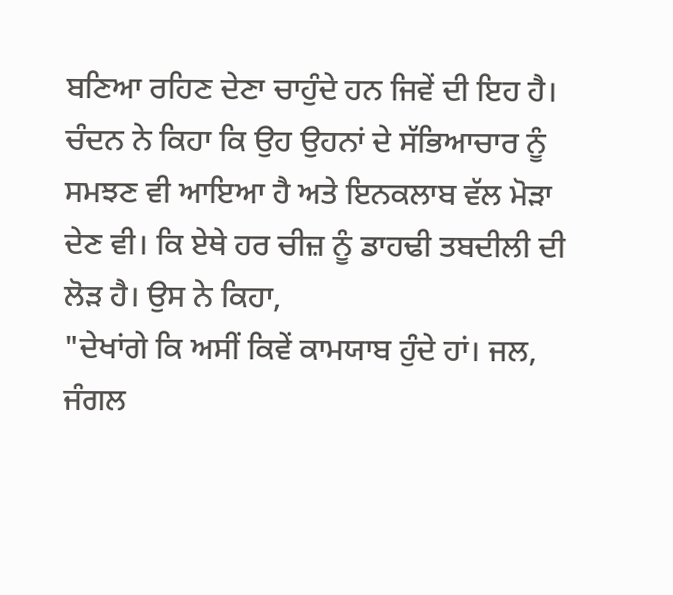ਬਣਿਆ ਰਹਿਣ ਦੇਣਾ ਚਾਹੁੰਦੇ ਹਨ ਜਿਵੇਂ ਦੀ ਇਹ ਹੈ।
ਚੰਦਨ ਨੇ ਕਿਹਾ ਕਿ ਉਹ ਉਹਨਾਂ ਦੇ ਸੱਭਿਆਚਾਰ ਨੂੰ ਸਮਝਣ ਵੀ ਆਇਆ ਹੈ ਅਤੇ ਇਨਕਲਾਬ ਵੱਲ ਮੋੜਾ ਦੇਣ ਵੀ। ਕਿ ਏਥੇ ਹਰ ਚੀਜ਼ ਨੂੰ ਡਾਹਢੀ ਤਬਦੀਲੀ ਦੀ ਲੋੜ ਹੈ। ਉਸ ਨੇ ਕਿਹਾ,
"ਦੇਖਾਂਗੇ ਕਿ ਅਸੀਂ ਕਿਵੇਂ ਕਾਮਯਾਬ ਹੁੰਦੇ ਹਾਂ। ਜਲ, ਜੰਗਲ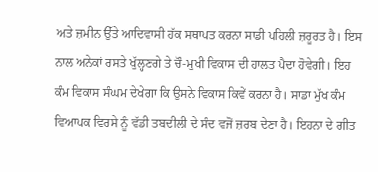ਅਤੇ ਜ਼ਮੀਨ ਉੱਤੇ ਆਦਿਵਾਸੀ ਹੱਕ ਸਥਾਪਤ ਕਰਨਾ ਸਾਡੀ ਪਹਿਲੀ ਜ਼ਰੂਰਤ ਹੈ। ਇਸ ਨਾਲ ਅਨੇਕਾਂ ਰਸਤੇ ਖੁੱਲ੍ਹਣਗੇ ਤੇ ਚੌ-ਮੁਖੀ ਵਿਕਾਸ ਦੀ ਹਾਲਤ ਪੈਦਾ ਹੋਵੇਗੀ। ਇਹ ਕੰਮ ਵਿਕਾਸ ਸੰਘਮ ਦੇਖੇਗਾ ਕਿ ਉਸਨੇ ਵਿਕਾਸ ਕਿਵੇਂ ਕਰਨਾ ਹੈ। ਸਾਡਾ ਮੁੱਖ ਕੰਮ ਵਿਆਪਕ ਵਿਰਸੇ ਨੂੰ ਵੱਡੀ ਤਬਦੀਲੀ ਦੇ ਸੰਦ ਵਜੋਂ ਜ਼ਰਬ ਦੇਣਾ ਹੈ। ਇਹਨਾ ਦੇ ਗੀਤ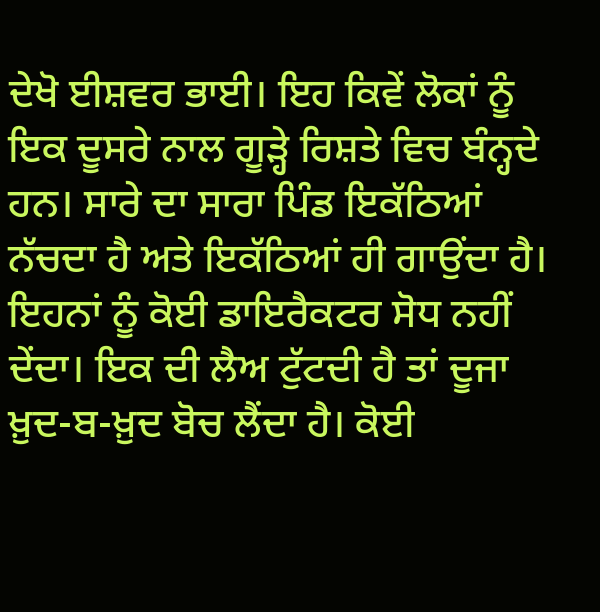ਦੇਖੋ ਈਸ਼ਵਰ ਭਾਈ। ਇਹ ਕਿਵੇਂ ਲੋਕਾਂ ਨੂੰ ਇਕ ਦੂਸਰੇ ਨਾਲ ਗੂੜ੍ਹੇ ਰਿਸ਼ਤੇ ਵਿਚ ਬੰਨ੍ਹਦੇ ਹਨ। ਸਾਰੇ ਦਾ ਸਾਰਾ ਪਿੰਡ ਇਕੱਠਿਆਂ ਨੱਚਦਾ ਹੈ ਅਤੇ ਇਕੱਠਿਆਂ ਹੀ ਗਾਉਂਦਾ ਹੈ। ਇਹਨਾਂ ਨੂੰ ਕੋਈ ਡਾਇਰੈਕਟਰ ਸੋਧ ਨਹੀਂ ਦੇਂਦਾ। ਇਕ ਦੀ ਲੈਅ ਟੁੱਟਦੀ ਹੈ ਤਾਂ ਦੂਜਾ ਖ਼ੁਦ-ਬ-ਖ਼ੁਦ ਬੋਚ ਲੈਂਦਾ ਹੈ। ਕੋਈ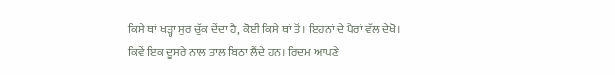ਕਿਸੇ ਥਾਂ ਖੜ੍ਹਾ ਸੁਰ ਚੁੱਕ ਦੇਂਦਾ ਹੈ, ਕੋਈ ਕਿਸੇ ਥਾਂ ਤੋਂ। ਇਹਨਾਂ ਦੇ ਪੈਰਾਂ ਵੱਲ ਦੇਖੋ। ਕਿਵੇਂ ਇਕ ਦੂਸਰੇ ਨਾਲ ਤਾਲ ਬਿਠਾ ਲੈਂਦੇ ਹਨ। ਰਿਦਮ ਆਪਣੇ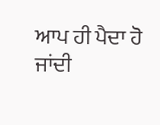ਆਪ ਹੀ ਪੈਦਾ ਹੋ ਜਾਂਦੀ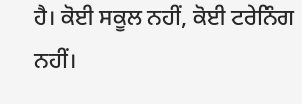ਹੈ। ਕੋਈ ਸਕੂਲ ਨਹੀਂ, ਕੋਈ ਟਰੇਨਿੰਗ ਨਹੀਂ।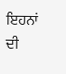ਇਹਨਾਂ ਦੀ